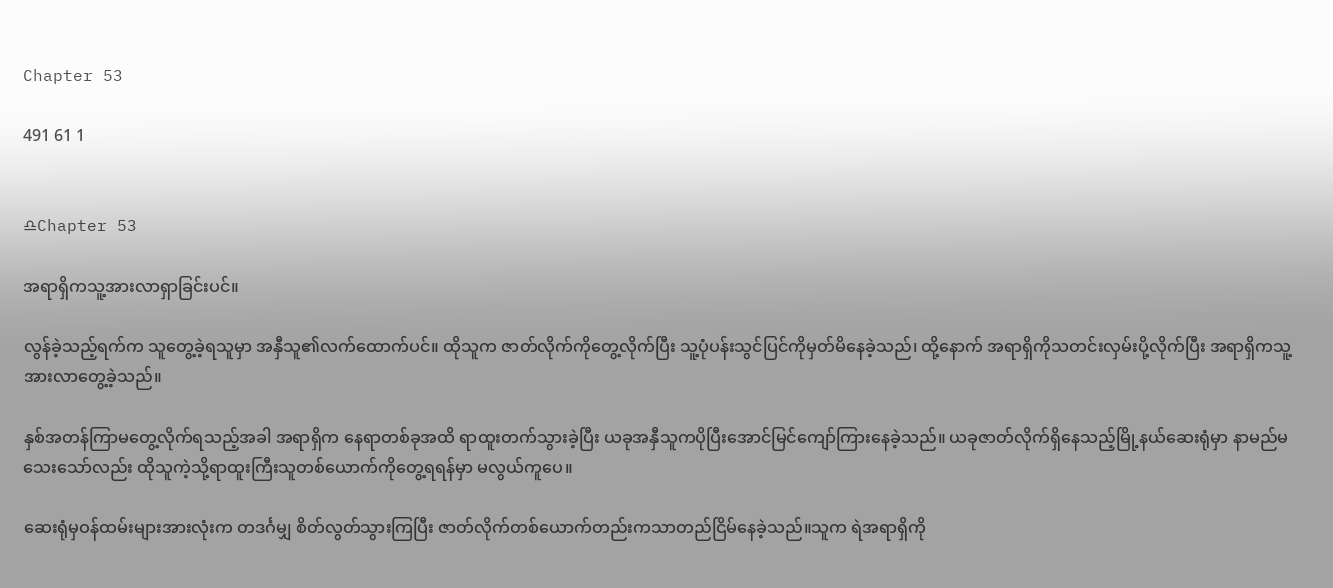Chapter 53

491 61 1


♎Chapter 53

အရာရှိကသူ့အားလာရှာခြင်းပင်။

လွန်ခဲ့သည့်ရက်က သူတွေ့ခဲ့ရသူမှာ အနှီသူ၏လက်ထောက်ပင်။ ထိုသူက ဇာတ်လိုက်ကိုတွေ့လိုက်ပြီး သူ့ပုံပန်းသွင်ပြင်ကိုမှတ်မိနေခဲ့သည်၊ ထို့နောက် အရာရှိကိုသတင်းလှမ်းပို့လိုက်ပြီး အရာရှိကသူ့အားလာတွေ့ခဲ့သည်။

နှစ်အတန်ကြာမတွေ့လိုက်ရသည့်အခါ အရာရှိက နေရာတစ်ခုအထိ ရာထူးတက်သွားခဲ့ပြီး ယခုအနှီသူကပိုပြီးအောင်မြင်ကျော်ကြားနေခဲ့သည်။ ယခုဇာတ်လိုက်ရှိနေသည့်မြို့နယ်ဆေးရုံမှာ နာမည်မသေးသော်လည်း ထိုသူကဲ့သို့ရာထူးကြီးသူတစ်ယောက်ကိုတွေ့ရရန်မှာ မလွယ်ကူပေ။

ဆေးရုံမှဝန်ထမ်းများအားလုံးက တဒင်္ဂမျှ စိတ်လွတ်သွားကြပြီး ဇာတ်လိုက်တစ်ယောက်တည်းကသာတည်ငြိမ်နေခဲ့သည်။သူက ရဲအရာရှိကို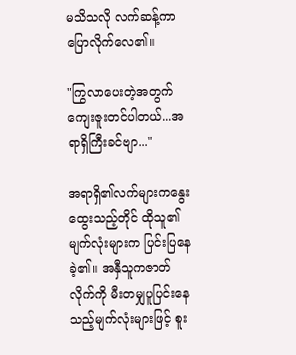မသိသလို လက်ဆန့်ကာပြောလိုက်လေ၏။

"ကြွလာပေးတဲ့အတွက်ကျေးဇူးတင်ပါတယ်...အရာရှိကြီးခင်ဗျာ..."

အရာရှိ၏လက်များကနွေးထွေးသည့်တိုင် ထိုသူ၏မျက်လုံးများက ပြင်းပြနေခဲ့၏။ အနှီသူကဇာတ်လိုက်ကို မီးတမျှပူပြင်းနေသည့်မျက်လုံးများဖြင့် စူး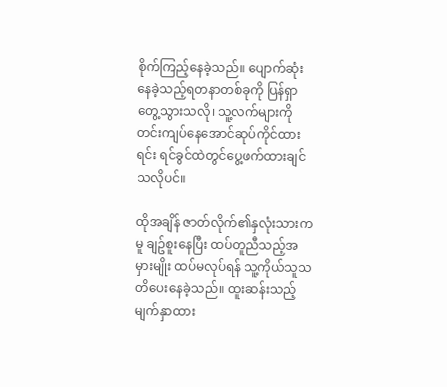စိုက်ကြည့်နေခဲ့သည်။ ပျောက်ဆုံးနေခဲ့သည့်ရတနာတစ်ခုကို ပြန်ရှာတွေ့သွားသလို၊ သူ့လက်များကိုတင်းကျပ်နေအောင်ဆုပ်ကိုင်ထားရင်း ရင်ခွင်ထဲတွင်ပွေ့ဖက်ထားချင်သလိုပင်။

ထိုအချိန် ဇာတ်လိုက်၏နှလုံးသားကမူ ချဥ်စူးနေပြီး ထပ်တူညီသည့်အမှားမျိုး ထပ်မလုပ်ရန် သူ့ကိုယ်သူသတိပေးနေခဲ့သည်။ ထူးဆန်းသည့်မျက်နှာထား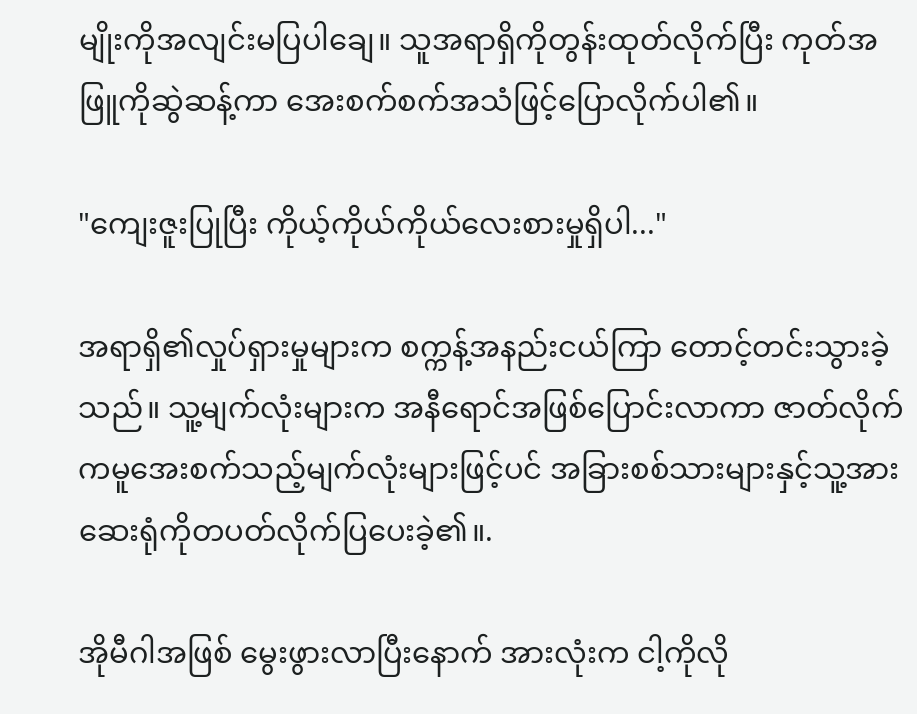မျိုးကိုအလျင်းမပြပါချေ။ သူအရာရှိကိုတွန်းထုတ်လိုက်ပြီး ကုတ်အဖြူကိုဆွဲဆန့်ကာ အေးစက်စက်အသံဖြင့်ပြောလိုက်ပါ၏။

"ကျေးဇူးပြုပြီး ကိုယ့်ကိုယ်ကိုယ်လေးစားမှုရှိပါ..."

အရာရှိ၏လှုပ်ရှားမှုများက စက္ကန့်အနည်းငယ်ကြာ တောင့်တင်းသွားခဲ့သည်။ သူ့မျက်လုံးများက အနီရောင်အဖြစ်ပြောင်းလာကာ ဇာတ်လိုက်ကမူအေးစက်သည့်မျက်လုံးများဖြင့်ပင် အခြားစစ်သားများနှင့်သူ့အား ဆေးရုံကိုတပတ်လိုက်ပြပေးခဲ့၏။.

အိုမီဂါအဖြစ် မွေးဖွားလာပြီးနောက် အားလုံးက ငါ့ကိုလို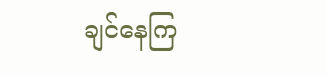ချင်နေကြ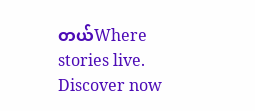တယ်Where stories live. Discover now